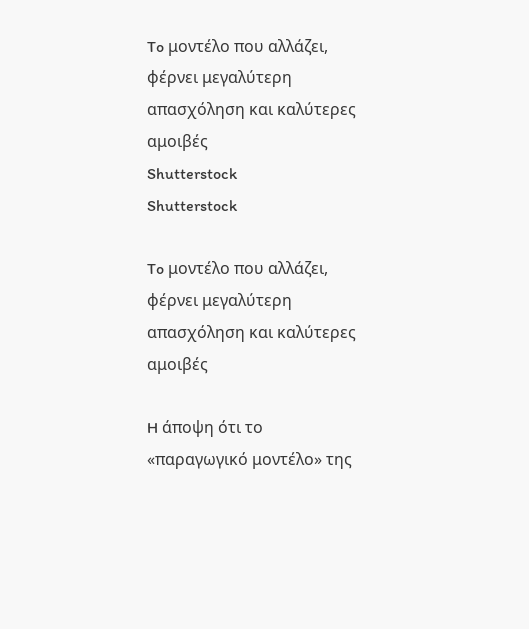To μοντέλο που αλλάζει, φέρνει μεγαλύτερη απασχόληση και καλύτερες αμοιβές
Shutterstock
Shutterstock

To μοντέλο που αλλάζει, φέρνει μεγαλύτερη απασχόληση και καλύτερες αμοιβές

H άποψη ότι το «παραγωγικό μοντέλο» της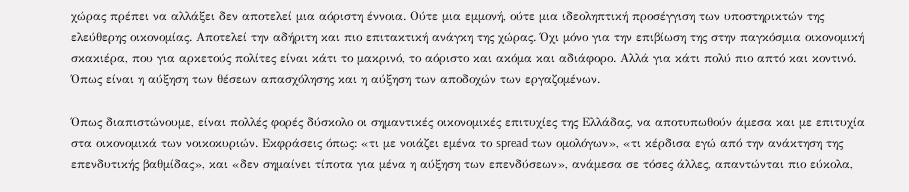χώρας πρέπει να αλλάξει δεν αποτελεί μια αόριστη έννοια. Ούτε μια εμμονή, ούτε μια ιδεοληπτική προσέγγιση των υποστηρικτών της ελεύθερης οικονομίας. Αποτελεί την αδήριτη και πιο επιτακτική ανάγκη της χώρας. Όχι μόνο για την επιβίωση της στην παγκόσμια οικονομική σκακιέρα, που για αρκετούς πολίτες είναι κάτι το μακρινό, το αόριστο και ακόμα και αδιάφορο. Αλλά για κάτι πολύ πιο απτό και κοντινό. Όπως είναι η αύξηση των θέσεων απασχόλησης και η αύξηση των αποδοχών των εργαζομένων.

Όπως διαπιστώνουμε, είναι πολλές φορές δύσκολο οι σημαντικές οικονομικές επιτυχίες της Ελλάδας, να αποτυπωθούν άμεσα και με επιτυχία στα οικονομικά των νοικοκυριών. Εκφράσεις όπως: «τι με νοιάζει εμένα το spread των ομολόγων», «τι κέρδισα εγώ από την ανάκτηση της επενδυτικής βαθμίδας», και «δεν σημαίνει τίποτα για μένα η αύξηση των επενδύσεων», ανάμεσα σε τόσες άλλες, απαντώνται πιο εύκολα,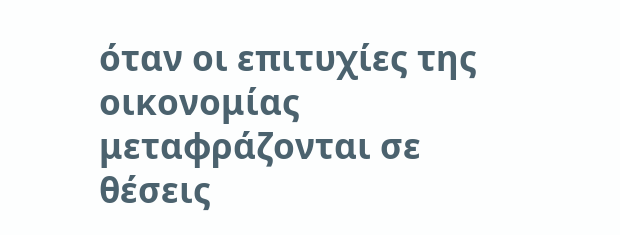όταν οι επιτυχίες της οικονομίας μεταφράζονται σε θέσεις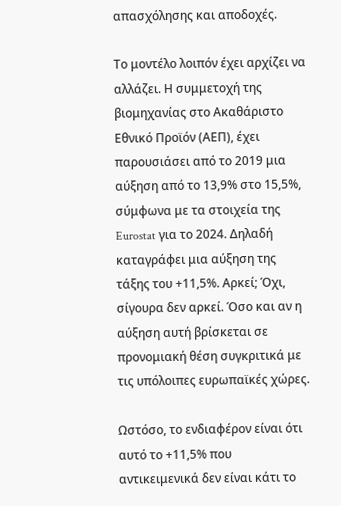απασχόλησης και αποδοχές.

Το μοντέλο λοιπόν έχει αρχίζει να αλλάζει. Η συμμετοχή της βιομηχανίας στο Ακαθάριστο Εθνικό Προϊόν (ΑΕΠ), έχει παρουσιάσει από το 2019 μια αύξηση από το 13,9% στο 15,5%, σύμφωνα με τα στοιχεία της Eurostat για το 2024. Δηλαδή καταγράφει μια αύξηση της τάξης του +11,5%. Αρκεί; Όχι, σίγουρα δεν αρκεί. Όσο και αν η αύξηση αυτή βρίσκεται σε προνομιακή θέση συγκριτικά με τις υπόλοιπες ευρωπαϊκές χώρες.

Ωστόσο, το ενδιαφέρον είναι ότι αυτό το +11,5% που αντικειμενικά δεν είναι κάτι το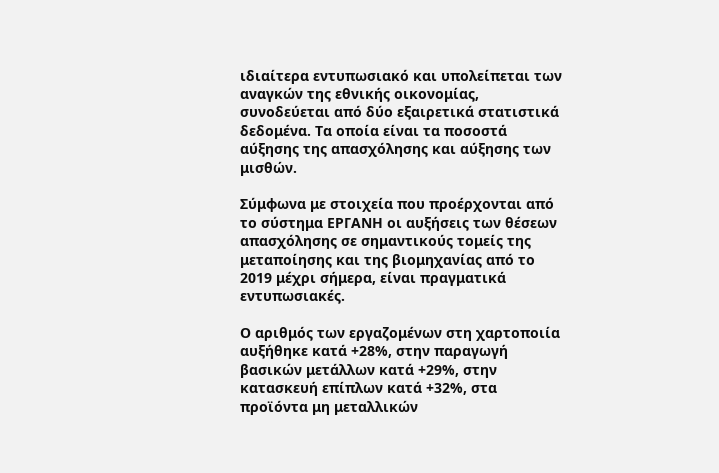ιδιαίτερα εντυπωσιακό και υπολείπεται των αναγκών της εθνικής οικονομίας, συνοδεύεται από δύο εξαιρετικά στατιστικά δεδομένα. Τα οποία είναι τα ποσοστά αύξησης της απασχόλησης και αύξησης των μισθών.

Σύμφωνα με στοιχεία που προέρχονται από το σύστημα ΕΡΓΑΝΗ οι αυξήσεις των θέσεων απασχόλησης σε σημαντικούς τομείς της μεταποίησης και της βιομηχανίας από το 2019 μέχρι σήμερα, είναι πραγματικά εντυπωσιακές.

Ο αριθμός των εργαζομένων στη χαρτοποιία αυξήθηκε κατά +28%, στην παραγωγή βασικών μετάλλων κατά +29%, στην κατασκευή επίπλων κατά +32%, στα προϊόντα μη μεταλλικών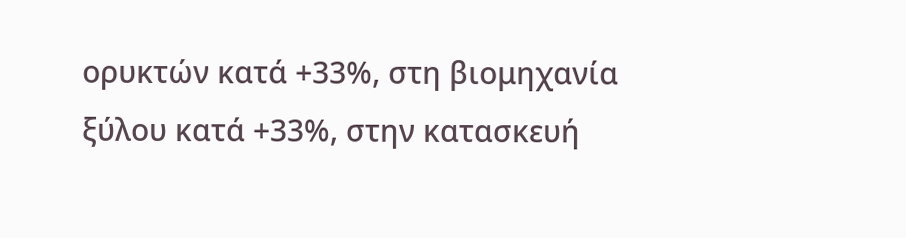ορυκτών κατά +33%, στη βιομηχανία ξύλου κατά +33%, στην κατασκευή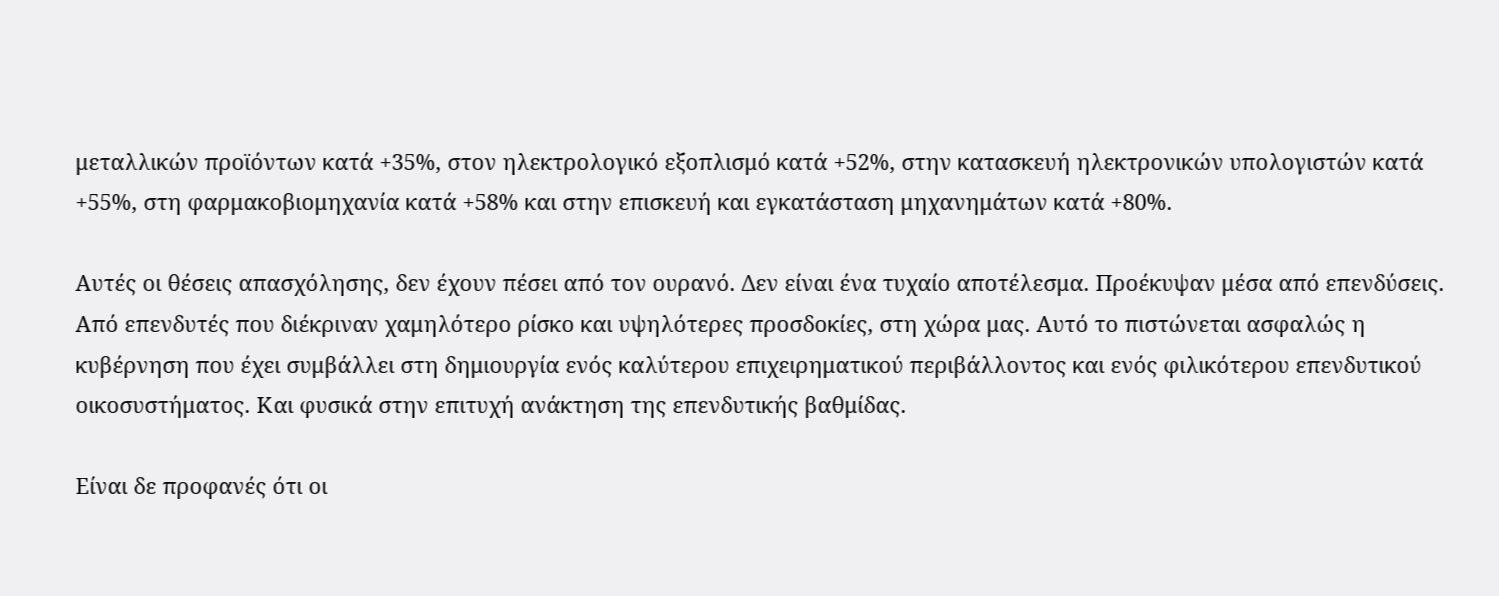μεταλλικών προϊόντων κατά +35%, στον ηλεκτρολογικό εξοπλισμό κατά +52%, στην κατασκευή ηλεκτρονικών υπολογιστών κατά +55%, στη φαρμακοβιομηχανία κατά +58% και στην επισκευή και εγκατάσταση μηχανημάτων κατά +80%.

Αυτές οι θέσεις απασχόλησης, δεν έχουν πέσει από τον ουρανό. Δεν είναι ένα τυχαίο αποτέλεσμα. Προέκυψαν μέσα από επενδύσεις. Από επενδυτές που διέκριναν χαμηλότερο ρίσκο και υψηλότερες προσδοκίες, στη χώρα μας. Αυτό το πιστώνεται ασφαλώς η κυβέρνηση που έχει συμβάλλει στη δημιουργία ενός καλύτερου επιχειρηματικού περιβάλλοντος και ενός φιλικότερου επενδυτικού οικοσυστήματος. Και φυσικά στην επιτυχή ανάκτηση της επενδυτικής βαθμίδας.

Είναι δε προφανές ότι οι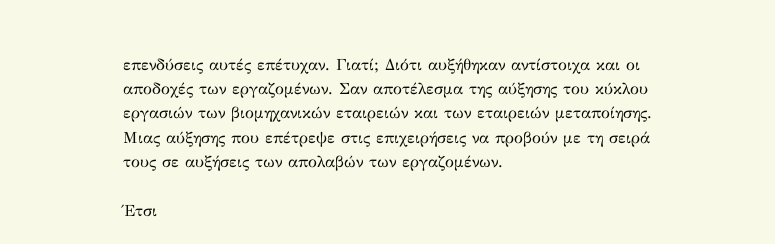επενδύσεις αυτές επέτυχαν. Γιατί; Διότι αυξήθηκαν αντίστοιχα και οι αποδοχές των εργαζομένων. Σαν αποτέλεσμα της αύξησης του κύκλου εργασιών των βιομηχανικών εταιρειών και των εταιρειών μεταποίησης. Μιας αύξησης που επέτρεψε στις επιχειρήσεις να προβούν με τη σειρά τους σε αυξήσεις των απολαβών των εργαζομένων.

Έτσι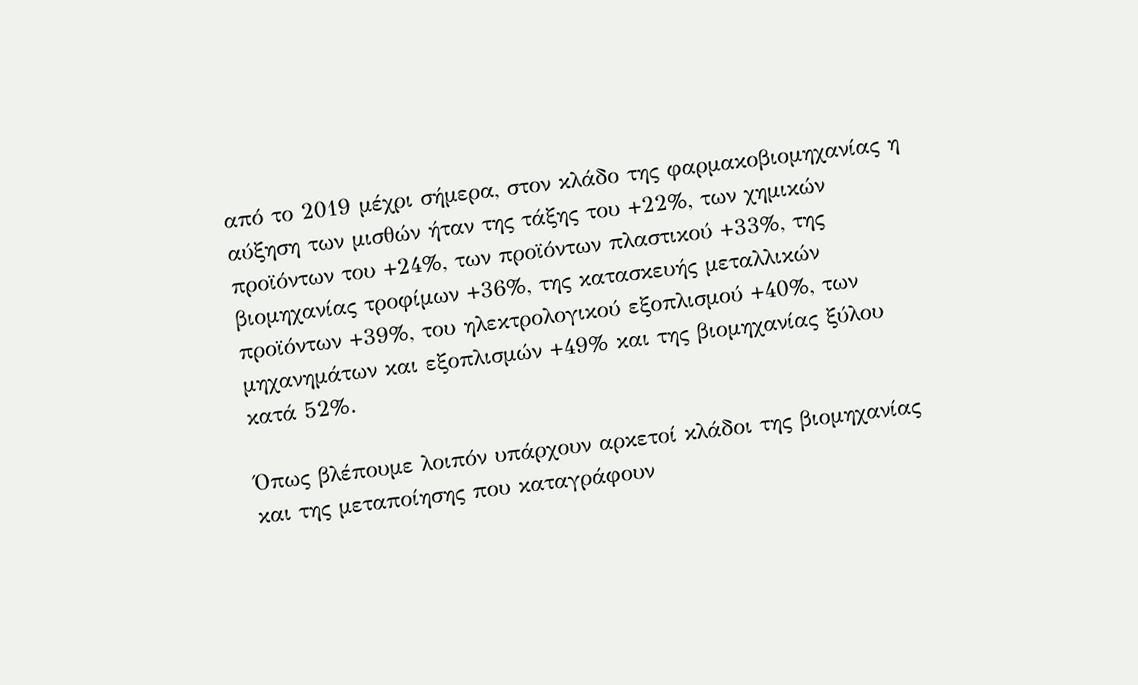από το 2019 μέχρι σήμερα, στον κλάδο της φαρμακοβιομηχανίας η αύξηση των μισθών ήταν της τάξης του +22%, των χημικών προϊόντων του +24%, των προϊόντων πλαστικού +33%, της βιομηχανίας τροφίμων +36%, της κατασκευής μεταλλικών προϊόντων +39%, του ηλεκτρολογικού εξοπλισμού +40%, των μηχανημάτων και εξοπλισμών +49% και της βιομηχανίας ξύλου κατά 52%.

Όπως βλέπουμε λοιπόν υπάρχουν αρκετοί κλάδοι της βιομηχανίας και της μεταποίησης που καταγράφουν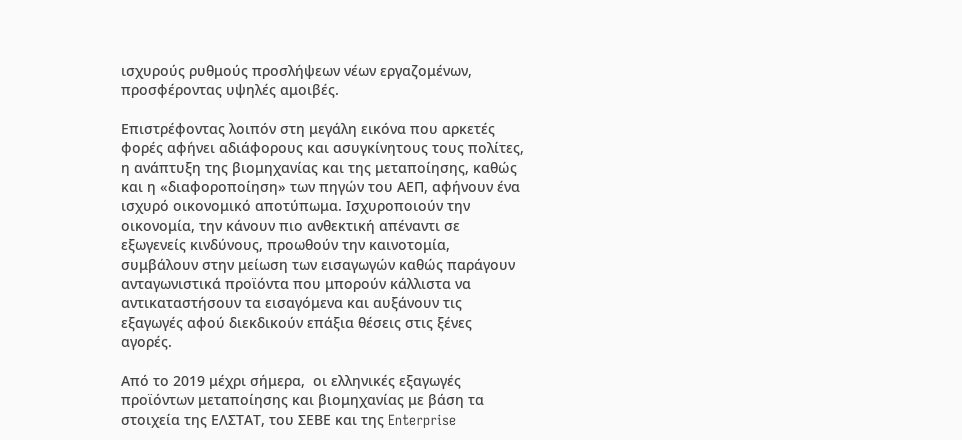ισχυρούς ρυθμούς προσλήψεων νέων εργαζομένων, προσφέροντας υψηλές αμοιβές.

Επιστρέφοντας λοιπόν στη μεγάλη εικόνα που αρκετές φορές αφήνει αδιάφορους και ασυγκίνητους τους πολίτες, η ανάπτυξη της βιομηχανίας και της μεταποίησης, καθώς και η «διαφοροποίηση» των πηγών του ΑΕΠ, αφήνουν ένα ισχυρό οικονομικό αποτύπωμα. Ισχυροποιούν την οικονομία, την κάνουν πιο ανθεκτική απέναντι σε εξωγενείς κινδύνους, προωθούν την καινοτομία, συμβάλουν στην μείωση των εισαγωγών καθώς παράγουν ανταγωνιστικά προϊόντα που μπορούν κάλλιστα να αντικαταστήσουν τα εισαγόμενα και αυξάνουν τις εξαγωγές αφού διεκδικούν επάξια θέσεις στις ξένες αγορές.

Από το 2019 μέχρι σήμερα,  οι ελληνικές εξαγωγές προϊόντων μεταποίησης και βιομηχανίας με βάση τα στοιχεία της ΕΛΣΤΑΤ, του ΣΕΒΕ και της Enterprise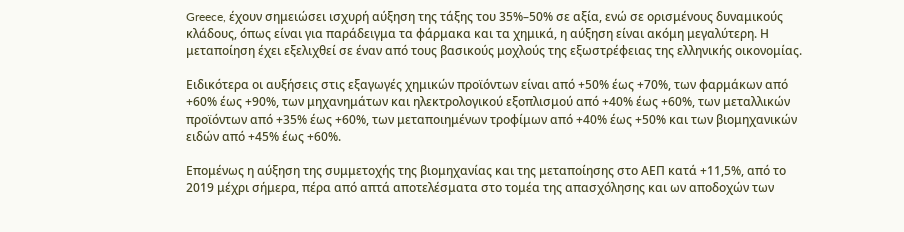Greece, έχουν σημειώσει ισχυρή αύξηση της τάξης του 35%–50% σε αξία, ενώ σε ορισμένους δυναμικούς κλάδους, όπως είναι για παράδειγμα τα φάρμακα και τα χημικά, η αύξηση είναι ακόμη μεγαλύτερη. Η μεταποίηση έχει εξελιχθεί σε έναν από τους βασικούς μοχλούς της εξωστρέφειας της ελληνικής οικονομίας.

Ειδικότερα οι αυξήσεις στις εξαγωγές χημικών προϊόντων είναι από +50% έως +70%, των φαρμάκων από +60% έως +90%, των μηχανημάτων και ηλεκτρολογικού εξοπλισμού από +40% έως +60%, των μεταλλικών προϊόντων από +35% έως +60%, των μεταποιημένων τροφίμων από +40% έως +50% και των βιομηχανικών ειδών από +45% έως +60%.

Επομένως η αύξηση της συμμετοχής της βιομηχανίας και της μεταποίησης στο ΑΕΠ κατά +11,5%, από το 2019 μέχρι σήμερα, πέρα από απτά αποτελέσματα στο τομέα της απασχόλησης και ων αποδοχών των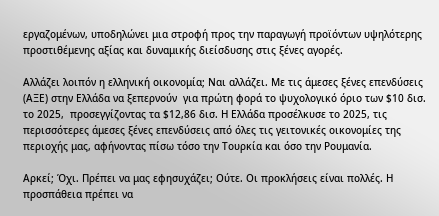εργαζομένων, υποδηλώνει μια στροφή προς την παραγωγή προϊόντων υψηλότερης προστιθέμενης αξίας και δυναμικής διείσδυσης στις ξένες αγορές.

Αλλάζει λοιπόν η ελληνική οικονομία; Ναι αλλάζει. Με τις άμεσες ξένες επενδύσεις (ΑΞΕ) στην Ελλάδα να ξεπερνούν  για πρώτη φορά το ψυχολογικό όριο των $10 δισ. το 2025,  προσεγγίζοντας τα $12,86 δισ. Η Ελλάδα προσέλκυσε το 2025, τις περισσότερες άμεσες ξένες επενδύσεις από όλες τις γειτονικές οικονομίες της περιοχής μας, αφήνοντας πίσω τόσο την Τουρκία και όσο την Ρουμανία.

Αρκεί; Όχι. Πρέπει να μας εφησυχάζει; Ούτε. Οι προκλήσεις είναι πολλές. Η προσπάθεια πρέπει να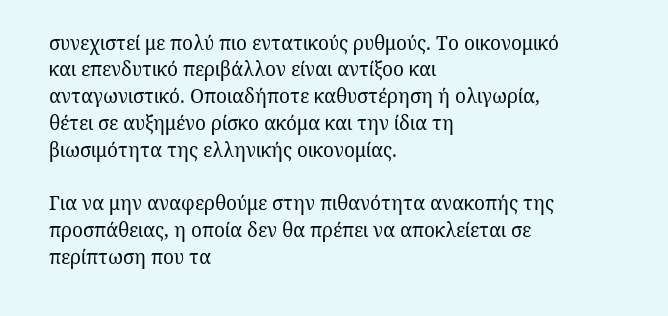συνεχιστεί με πολύ πιο εντατικούς ρυθμούς. Το οικονομικό και επενδυτικό περιβάλλον είναι αντίξοο και ανταγωνιστικό. Οποιαδήποτε καθυστέρηση ή ολιγωρία, θέτει σε αυξημένο ρίσκο ακόμα και την ίδια τη βιωσιμότητα της ελληνικής οικονομίας.

Για να μην αναφερθούμε στην πιθανότητα ανακοπής της προσπάθειας, η οποία δεν θα πρέπει να αποκλείεται σε περίπτωση που τα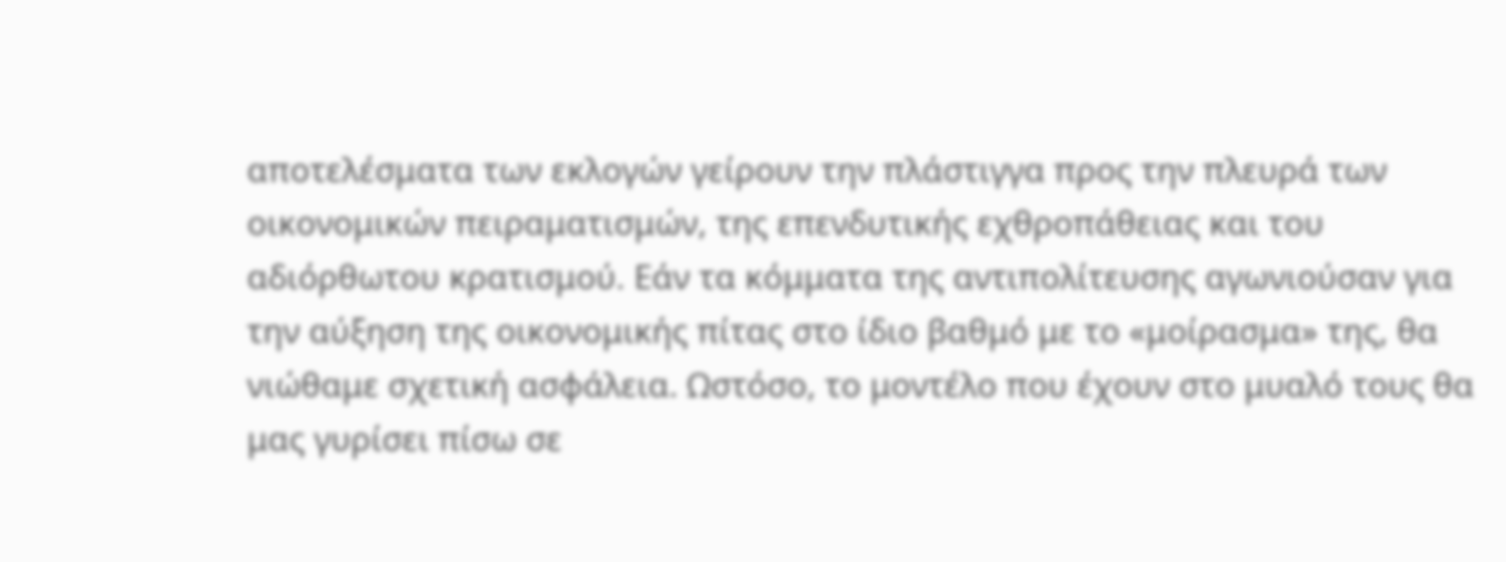αποτελέσματα των εκλογών γείρουν την πλάστιγγα προς την πλευρά των οικονομικών πειραματισμών, της επενδυτικής εχθροπάθειας και του αδιόρθωτου κρατισμού. Εάν τα κόμματα της αντιπολίτευσης αγωνιούσαν για την αύξηση της οικονομικής πίτας στο ίδιο βαθμό με το «μοίρασμα» της, θα νιώθαμε σχετική ασφάλεια. Ωστόσο, το μοντέλο που έχουν στο μυαλό τους θα μας γυρίσει πίσω σε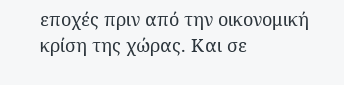εποχές πριν από την οικονομική κρίση της χώρας. Και σε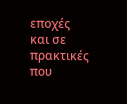εποχές και σε πρακτικές που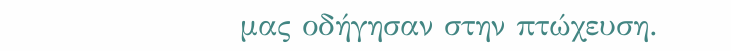μας οδήγησαν στην πτώχευση.